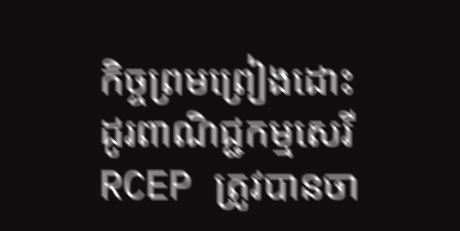កិច្ចព្រមព្រៀងដោះដូរពាណិជ្ជកម្មសេរី RCEP ត្រូវបានចា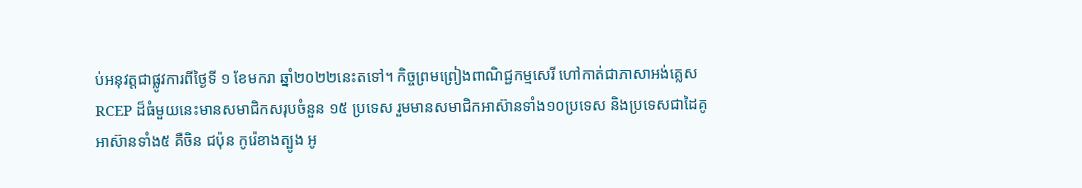ប់អនុវត្តជាផ្លូវការពីថ្ងៃទី ១ ខែមករា ឆ្នាំ២០២២នេះតទៅ។ កិច្ចព្រមព្រៀងពាណិជ្ជកម្មសេរី ហៅកាត់ជាភាសាអង់គ្លេស RCEP ដ៏ធំមួយនេះមានសមាជិកសរុបចំនួន ១៥ ប្រទេស រួមមានសមាជិកអាស៊ានទាំង១០ប្រទេស និងប្រទេសជាដៃគូអាស៊ានទាំង៥ គឺចិន ជប៉ុន កូរ៉េខាងត្បូង អូ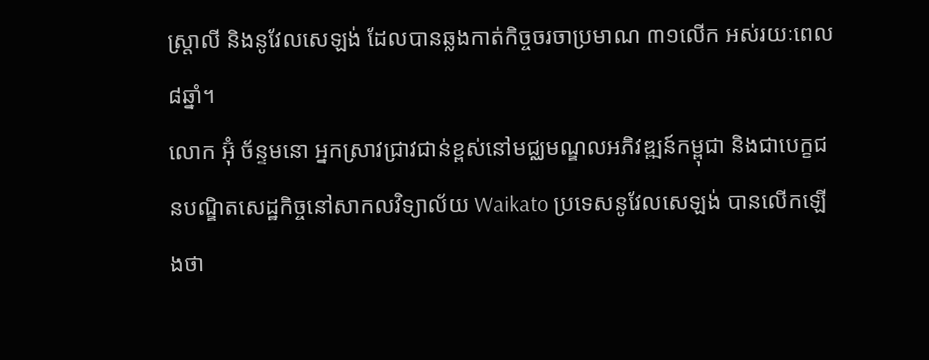ស្រ្តាលី និងនូវែលសេឡង់ ដែលបានឆ្លងកាត់កិច្ចចរចាប្រមាណ ៣១លើក អស់រយៈពេល ៨ឆ្នាំ។
លោក អ៊ុំ ច័ន្ទមនោ អ្នកស្រាវជ្រាវជាន់ខ្ពស់នៅមជ្ឈមណ្ឌលអភិវឌ្ឍន៍កម្ពុជា និងជាបេក្ខជនបណ្ឌិតសេដ្ឋកិច្ចនៅសាកលវិទ្យាល័យ Waikato ប្រទេសនូវែលសេឡង់ បានលើកឡើងថា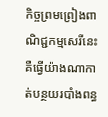កិច្ចព្រមព្រៀងពាណិជ្ជកម្មសេរីនេះ គឺធ្វើយ៉ាងណាកាត់បន្ថយរបាំងពន្ធ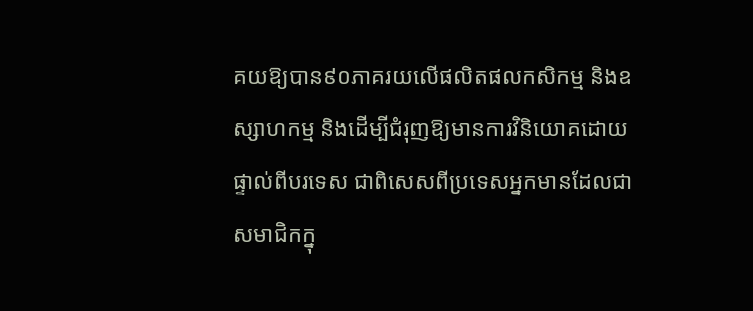គយឱ្យបាន៩០ភាគរយលើផលិតផលកសិកម្ម និងឧស្សាហកម្ម និងដើម្បីជំរុញឱ្យមានការវិនិយោគដោយផ្ទាល់ពីបរទេស ជាពិសេសពីប្រទេសអ្នកមានដែលជាសមាជិកក្នុ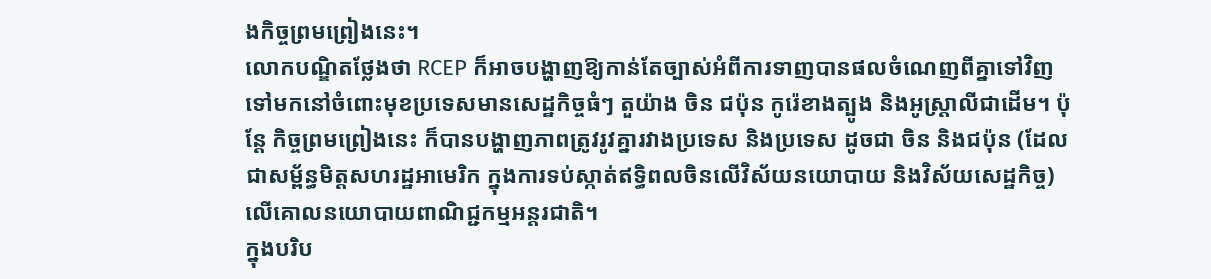ងកិច្ចព្រមព្រៀងនេះ។
លោកបណ្ឌិតថ្លែងថា RCEP ក៏អាចបង្ហាញឱ្យកាន់តែច្បាស់អំពីការទាញបានផលចំណេញពីគ្នាទៅវិញទៅមកនៅចំពោះមុខប្រទេសមានសេដ្ឋកិច្ចធំៗ តួយ៉ាង ចិន ជប៉ុន កូរ៉េខាងត្បូង និងអូស្រ្តាលីជាដើម។ ប៉ុន្តែ កិច្ចព្រមព្រៀងនេះ ក៏បានបង្ហាញភាពត្រូវរូវគ្នារវាងប្រទេស និងប្រទេស ដូចជា ចិន និងជប៉ុន (ដែលជាសម្ព័ន្ធមិត្តសហរដ្ឋអាមេរិក ក្នុងការទប់ស្កាត់ឥទ្ធិពលចិនលើវិស័យនយោបាយ និងវិស័យសេដ្ឋកិច្ច) លើគោលនយោបាយពាណិជ្ជកម្មអន្តរជាតិ។
ក្នុងបរិប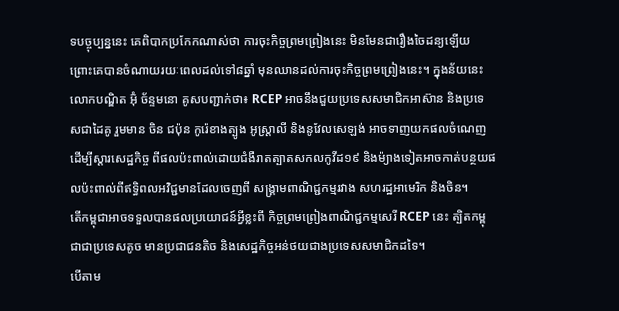ទបច្ចុប្បន្ននេះ គេពិបាកប្រកែកណាស់ថា ការចុះកិច្ចព្រមព្រៀងនេះ មិនមែនជារឿងចៃដន្យឡើយ ព្រោះគេបានចំណាយរយៈពេលដល់ទៅ៨ឆ្នាំ មុនឈានដល់ការចុះកិច្ចព្រមព្រៀងនេះ។ ក្នុងន័យនេះ លោកបណ្ឌិត អ៊ុំ ច័ន្ទមនោ គូសបញ្ជាក់ថា៖ RCEP អាចនឹងជួយប្រទេសសមាជិកអាស៊ាន និងប្រទេសជាដៃគូ រួមមាន ចិន ជប៉ុន កូរ៉េខាងត្បូង អូស្រ្តាលី និងនូវែលសេឡង់ អាចទាញយកផលចំណេញដើម្បីស្តារសេដ្ឋកិច្ច ពីផលប៉ះពាល់ដោយជំងឺរាតត្បាតសកលកូវីដ១៩ និងម៉្យាងទៀតអាចកាត់បន្ថយផលប៉ះពាល់ពីឥទ្ធិពលអវិជ្ជមានដែលចេញពី សង្រ្គាមពាណិជ្ជកម្មរវាង សហរដ្ឋអាមេរិក និងចិន។
តើកម្ពុជាអាចទទួលបានផលប្រយោជន៍អ្វីខ្លះពី កិច្ចព្រមព្រៀងពាណិជ្ជកម្មសេរី RCEP នេះ ត្បិតកម្ពុជាជាប្រទេសតូច មានប្រជាជនតិច និងសេដ្ឋកិច្ចអន់ថយជាងប្រទេសសមាជិកដទៃ។
បើតាម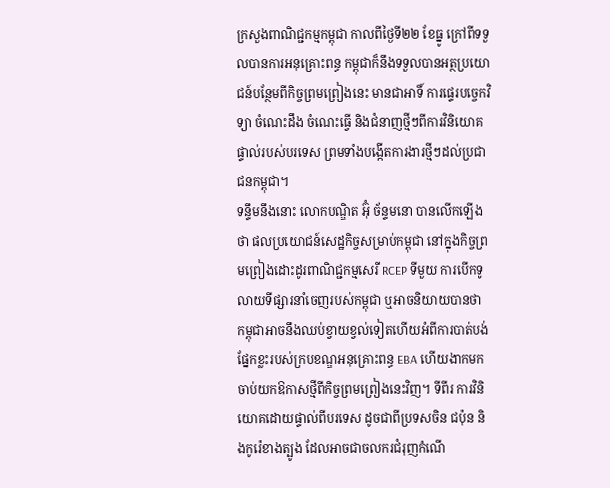ក្រសួងពាណិជ្ជកម្មកម្ពុជា កាលពីថ្ងៃទី២២ ខែធ្នូ ក្រៅពីទទួលបានការអនុគ្រោះពន្ធ កម្ពុជាក៏នឹងទទួលបានអត្ថប្រយោជន៍បន្ថែមពីកិច្ចព្រមព្រៀងនេះ មានជាអាទិ៍ ការផ្ទេរបច្ចេកវិទ្យា ចំណេះដឹង ចំណេះធ្វើ និងជំនាញថ្មីៗពីការវិនិយោគផ្ទាល់របស់បរទេស ព្រមទាំងបង្កើតការងារថ្មីៗដល់ប្រជាជនកម្ពុជា។
ទន្ទឹមនឹងនោះ លោកបណ្ឌិត អ៊ុំ ច័ន្ទមនោ បានលើកឡើងថា ផលប្រយោជន៍សេដ្ឋកិច្ចសម្រាប់កម្ពុជា នៅក្នុងកិច្ចព្រមព្រៀងដោះដូរពាណិជ្ជកម្មសេរី RCEP ទីមួយ ការបើកទូលាយទីផ្សារនាំចេញរបស់កម្ពុជា ឬអាចនិយាយបានថា កម្ពុជាអាចនឹងឈប់ខ្វាយខ្វល់ទៀតហើយអំពីការបាត់បង់ផ្នែកខ្លះរបស់ក្របខណ្ឌអនុគ្រោះពន្ធ EBA ហើយងាកមកចាប់យកឱកាសថ្មីពីកិច្ចព្រមព្រៀងនេះវិញ។ ទីពីរ ការវិនិយោគដោយផ្ទាល់ពីបរទេស ដូចជាពីប្រទសចិន ជប៉ុន និងកូរ៉េខាងត្បូង ដែលអាចជាចលករជំរុញកំណើ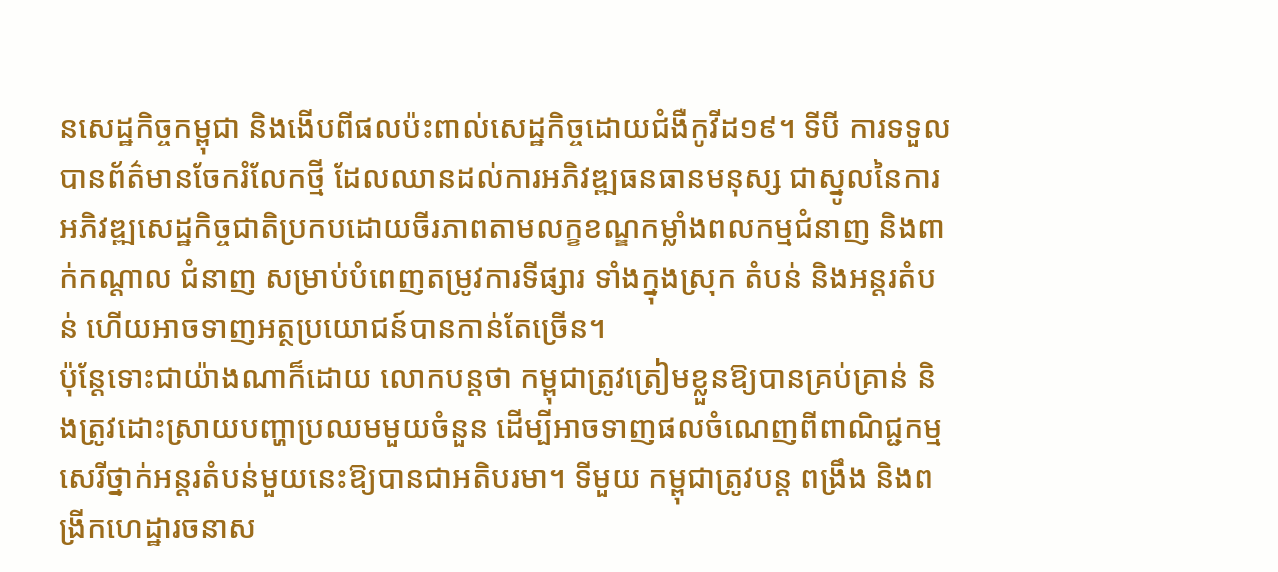នសេដ្ឋកិច្ចកម្ពុជា និងងើបពីផលប៉ះពាល់សេដ្ឋកិច្ចដោយជំងឺកូវីដ១៩។ ទីបី ការទទួលបានព័ត៌មានចែករំលែកថ្មី ដែលឈានដល់ការអភិវឌ្ឍធនធានមនុស្ស ជាស្នូលនៃការអភិវឌ្ឍសេដ្ឋកិច្ចជាតិប្រកបដោយចីរភាពតាមលក្ខខណ្ឌកម្លាំងពលកម្មជំនាញ និងពាក់កណ្តាល ជំនាញ សម្រាប់បំពេញតម្រូវការទីផ្សារ ទាំងក្នុងស្រុក តំបន់ និងអន្តរតំបន់ ហើយអាចទាញអត្ថប្រយោជន៍បានកាន់តែច្រើន។
ប៉ុន្តែទោះជាយ៉ាងណាក៏ដោយ លោកបន្តថា កម្ពុជាត្រូវត្រៀមខ្លួនឱ្យបានគ្រប់គ្រាន់ និងត្រូវដោះស្រាយបញ្ហាប្រឈមមួយចំនួន ដើម្បីអាចទាញផលចំណេញពីពាណិជ្ជកម្មសេរីថ្នាក់អន្តរតំបន់មួយនេះឱ្យបានជាអតិបរមា។ ទីមួយ កម្ពុជាត្រូវបន្ត ពង្រឹង និងពង្រីកហេដ្ឋារចនាស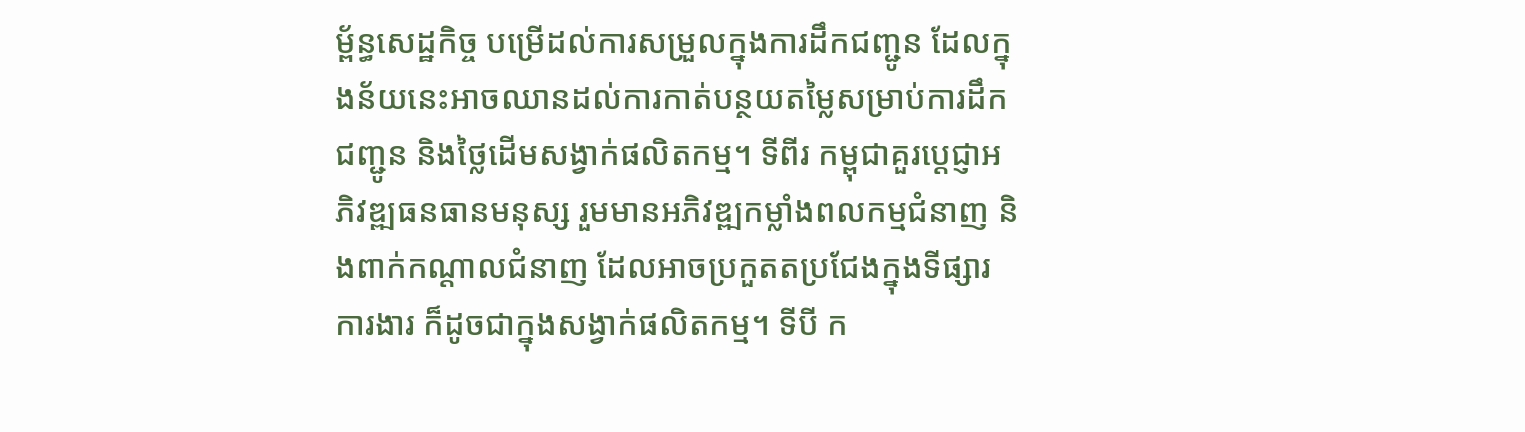ម្ព័ន្ធសេដ្ឋកិច្ច បម្រើដល់ការសម្រួលក្នុងការដឹកជញ្ជូន ដែលក្នុងន័យនេះអាចឈានដល់ការកាត់បន្ថយតម្លៃសម្រាប់ការដឹកជញ្ជូន និងថ្លៃដើមសង្វាក់ផលិតកម្ម។ ទីពីរ កម្ពុជាគួរប្តេជ្ញាអភិវឌ្ឍធនធានមនុស្ស រួមមានអភិវឌ្ឍកម្លាំងពលកម្មជំនាញ និងពាក់កណ្តាលជំនាញ ដែលអាចប្រកួតតប្រជែងក្នុងទីផ្សារការងារ ក៏ដូចជាក្នុងសង្វាក់ផលិតកម្ម។ ទីបី ក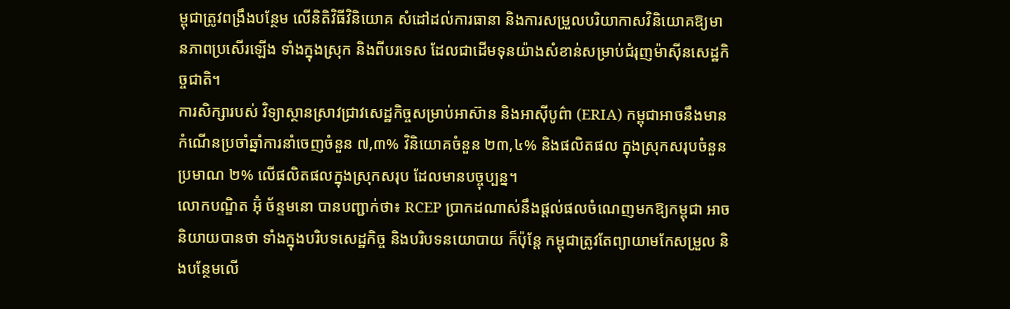ម្ពុជាត្រូវពង្រឹងបន្ថែម លើនិតិវិធីវិនិយោគ សំដៅដល់ការធានា និងការសម្រួលបរិយាកាសវិនិយោគឱ្យមានភាពប្រសើរឡើង ទាំងក្នុងស្រុក និងពីបរទេស ដែលជាដើមទុនយ៉ាងសំខាន់សម្រាប់ជំរុញម៉ាស៊ីនសេដ្ឋកិច្ចជាតិ។
ការសិក្សារបស់ វិទ្យាស្ថានស្រាវជ្រាវសេដ្ឋកិច្ចសម្រាប់អាស៊ាន និងអាស៊ីបូព៌ា (ERIA) កម្ពុជាអាចនឹងមានកំណើនប្រចាំឆ្នាំការនាំចេញចំនួន ៧,៣% វិនិយោគចំនួន ២៣,៤% និងផលិតផល ក្នុងស្រុកសរុបចំនួនប្រមាណ ២% លើផលិតផលក្នុងស្រុកសរុប ដែលមានបច្ចុប្បន្ន។
លោកបណ្ឌិត អ៊ុំ ច័ន្ទមនោ បានបញ្ជាក់ថា៖ RCEP ប្រាកដណាស់នឹងផ្តល់ផលចំណេញមកឱ្យកម្ពុជា អាចនិយាយបានថា ទាំងក្នុងបរិបទសេដ្ឋកិច្ច និងបរិបទនយោបាយ ក៏ប៉ុន្តែ កម្ពុជាត្រូវតែព្យាយាមកែសម្រួល និងបន្ថែមលើ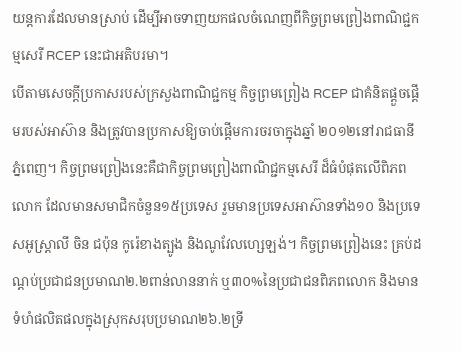យន្តការដែលមានស្រាប់ ដើម្បីអាចទាញយកផលចំណេញពីកិច្ចព្រមព្រៀងពាណិជ្ជកម្មសេរី RCEP នេះជាអតិបរមា។
បើតាមសេចក្តីប្រកាសរបស់ក្រសួងពាណិជ្ជកម្ម កិច្ចព្រមព្រៀង RCEP ជាគំនិតផ្តួចផ្តើមរបស់អាស៊ាន និងត្រូវបានប្រកាសឱ្យចាប់ផ្ដើមការចរចាក្នុងឆ្នាំ ២០១២នៅរាជធានីភ្នំពេញ។ កិច្ចព្រមព្រៀងនេះគឺជាកិច្ចព្រមព្រៀងពាណិជ្ជកម្មសេរី ដ៏ធំបំផុតលើពិភពលោក ដែលមានសមាជិកចំនួន១៥ប្រទេស រួមមានប្រទេសអាស៊ានទាំង១០ និងប្រទេសអូស្ត្រាលី ចិន ជប៉ុន កូរ៉េខាងត្បូង និងណូវែលហ្សេឡង់។ កិច្ចព្រមព្រៀងនេះ គ្រប់ដណ្តប់ប្រជាជនប្រមាណ២.២ពាន់លាននាក់ ឬ៣០%នៃប្រជាជនពិភពលោក និងមានទំហំផលិតផលក្នុងស្រុកសរុបប្រមាណ២៦.២ទ្រី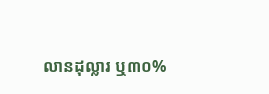លានដុល្លារ ឬ៣០%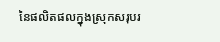នៃផលិតផលក្នុងស្រុកសរុបរ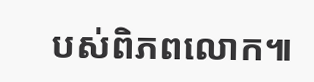បស់ពិភពលោក៕